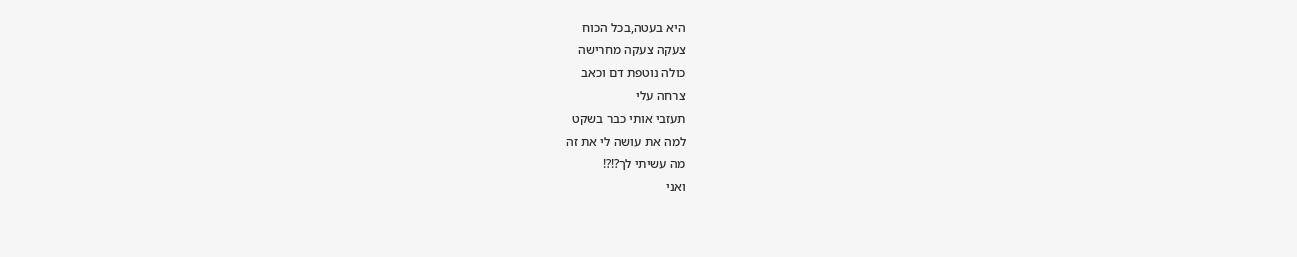היא בעטה,בכל הכוח
צעקה צעקה מחרישה
כולה נוטפת דם וכאב
צרחה עלי
תעזבי אותי כבר בשקט
למה את עושה לי את זה
מה עשיתי לך?!?!
ואני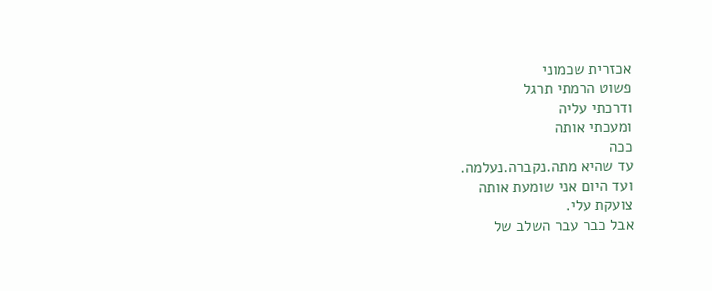אכזרית שכמוני
פשוט הרמתי תרגל
ודרכתי עליה
ומעכתי אותה
ככה
עד שהיא מתה.נקברה.נעלמה.
ועד היום אני שומעת אותה
צועקת עלי.
אבל כבר עבר השלב של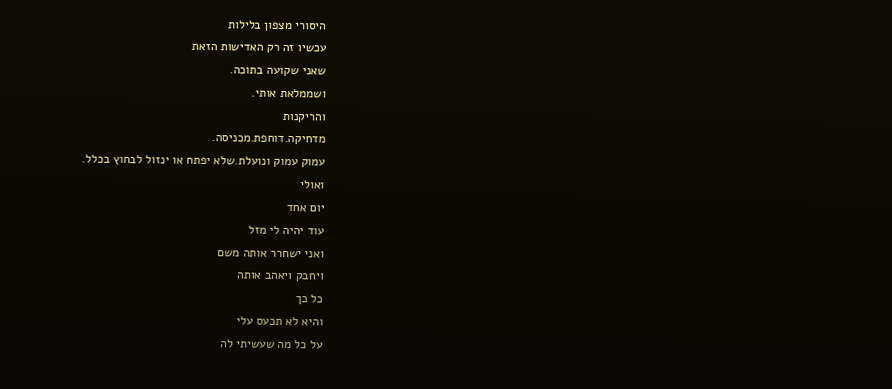היסורי מצפון בלילות
עכשיו זה רק האדישות הזאת
שאני שקועה בתוכה.
ושממלאת אותי.
והריקנות
מדחיקה.דוחפת.מכניסה.
עמוק עמוק ונועלת.שלא יפתח או ינזול לבחוץ בכלל.
ואולי
יום אחד
עוד יהיה לי מזל
ואני ישחרר אותה משם
ויחבק ויאהב אותה
כל כך
והיא לא תכעס עלי
על כל מה שעשיתי לה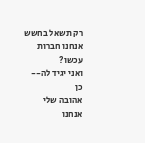רק תשאל בחשש
אנחנו חברות עכשו?
ואני יגיד לה--
כן
אהובה שלי
אנחנו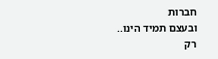חברות
ובעצם תמיד הינו..
רק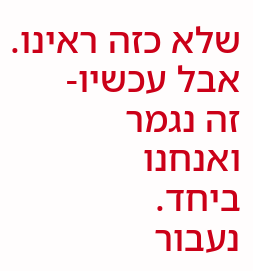שלא כזה ראינו.
אבל עכשיו-
זה נגמר
ואנחנו
ביחד.
נעבור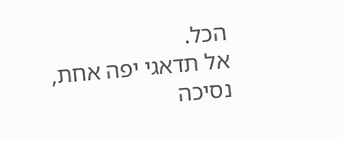הכל.
אל תדאגי יפה אחת,
נסיכה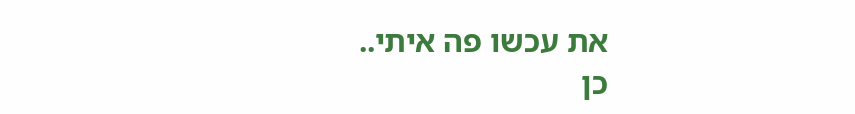את עכשו פה איתי..
כן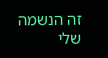זה הנשמה שלי